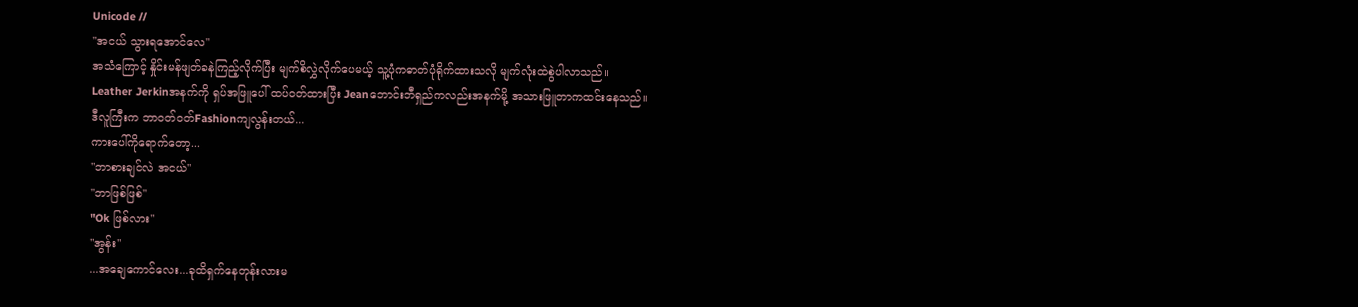Unicode //
"အငယ် သွားရအောင်လေ"
အသံကြောင့် နှိုင်းမန်ဖျတ်ခနဲကြည့်လိုက်ပြီး မျက်စိလွှဲလိုက်ပေမယ့် သူ့ပုံကဓာတ်ပုံရိုက်ထားသလို မျက်လုံးထဲစွဲပါလာသည်။
Leather Jerkinအနက်ကို ရှပ်အဖြူပေါ် ထပ်ဝတ်ထားပြီး Jeanဘောင်းဘီရှည်ကလည်းအနက်မို့ အသားဖြူတာကထင်းနေသည်။
ဒီလူကြီးက ဘာဝတ်ဝတ်Fashionကျလွန်းတယ်...
ကားပေါ်ကိုရောက်တော့...
"ဘာစားချင်လဲ အငယ်"
"ဘာဖြစ်ဖြစ်"
"Ok ဖြစ်လား"
"အွန်း"
...အချေကောင်လေး...ခုထိရှက်နေတုန်းလားမ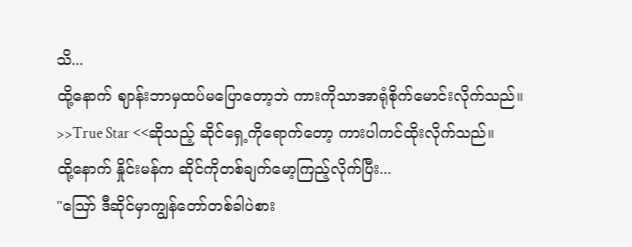သိ...
ထို့နောက် ဈာန်းဘာမှထပ်မပြောတော့ဘဲ ကားကိုသာအာရုံစိုက်မောင်းလိုက်သည်။
>>True Star <<ဆိုသည့် ဆိုင်ရှေ့ကိုရောက်တော့ ကားပါကင်ထိုးလိုက်သည်။
ထို့နောက် နှိုင်းမန်က ဆိုင်ကိုတစ်ချက်မော့ကြည့်လိုက်ပြီး...
"ဪ ဒီဆိုင်မှာကျွန်တော်တစ်ခါပဲစား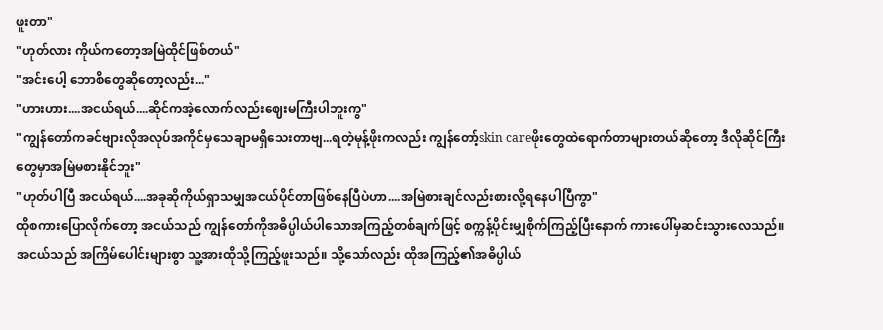ဖူးတာ"
"ဟုတ်လား ကိုယ်ကတော့အမြဲထိုင်ဖြစ်တယ်"
"အင်းပေါ့ ဘောစိတွေဆိုတော့လည်း..."
"ဟားဟား....အငယ်ရယ်....ဆိုင်ကအဲ့လောက်လည်းဈေးမကြီးပါဘူးကွ"
"ကျွန်တော်ကခင်ဗျားလိုအလုပ်အကိုင်မှသေချာမရှိသေးတာဗျ...ရတဲ့မုန့်ဖိုးကလည်း ကျွန်တော့်skin careဖိုးတွေထဲရောက်တာများတယ်ဆိုတော့ ဒီလိုဆိုင်ကြီးတွေမှာအမြဲမစားနိုင်ဘူး"
"ဟုတ်ပါပြီ အငယ်ရယ်....အခုဆိုကိုယ်ရှာသမျှအငယ်ပိုင်တာဖြစ်နေပြီပဲဟာ....အမြဲစားချင်လည်းစားလို့ရနေပါပြီကွာ"
ထိုစကားပြောလိုက်တော့ အငယ်သည် ကျွန်တော်ကိုအဓိပ္ပါယ်ပါသောအကြည့်တစ်ချက်ဖြင့် စက္ကန့်ပိုင်းမျှစိုက်ကြည့်ပြီးနောက် ကားပေါ်မှဆင်းသွားလေသည်။
အငယ်သည် အကြိမ်ပေါင်းများစွာ သူ့အားထိုသို့ကြည့်ဖူးသည်။ သို့သော်လည်း ထိုအကြည့်၏အဓိပ္ပါယ်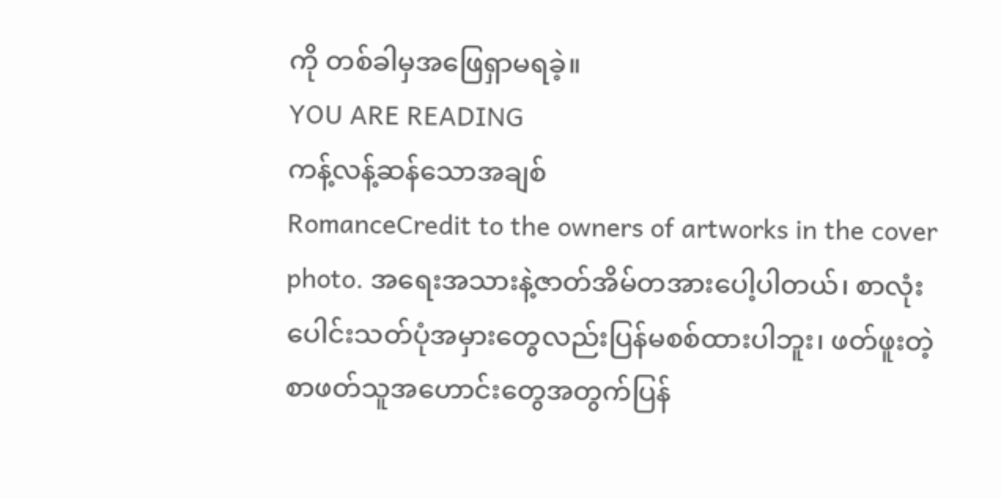ကို တစ်ခါမှအဖြေရှာမရခဲ့။
YOU ARE READING
ကန့်လန့်ဆန်သောအချစ်
RomanceCredit to the owners of artworks in the cover photo. အရေးအသားနဲ့ဇာတ်အိမ်တအားပေါ့ပါတယ်၊ စာလုံးပေါင်းသတ်ပုံအမှားတွေလည်းပြန်မစစ်ထားပါဘူး၊ ဖတ်ဖူးတဲ့စာဖတ်သူအဟောင်းတွေအတွက်ပြန်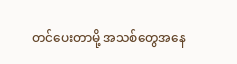တင်ပေးတာမို့ အသစ်တွေအနေ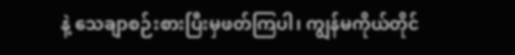နဲ့ သေချာစဉ်းစားပြီးမှဖတ်ကြပါ၊ ကျွန်မကိုယ်တိုင်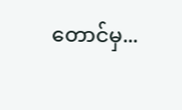တောင်မှ...